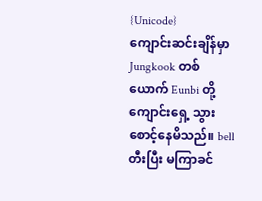{Unicode}
ကျောင်းဆင်းချိန်မှာ Jungkook တစ်ယောက် Eunbi တို့ ကျောင်းရှေ့ သွားစောင့်နေမိသည်။ bell တီးပြီး မကြာခင်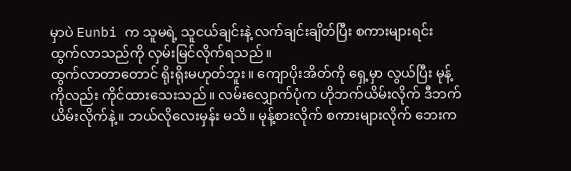မှာပဲ Eunbi က သူမရဲ့ သူငယ်ချင်းနဲ့ လက်ချင်းချိတ်ပြီး စကားများရင်း ထွက်လာသည်ကို လှမ်းမြင်လိုက်ရသည်။
ထွက်လာတာတောင် ရိုးရိုးမဟုတ်ဘူး။ ကျောပိုးအိတ်ကို ရှေ့မှာ လွယ်ပြီး မုန့်ကိုလည်း ကိုင်ထားသေးသည်။ လမ်းလျှောက်ပုံက ဟိုဘက်ယိမ်းလိုက် ဒီဘက်ယိမ်းလိုက်နဲ့။ ဘယ်လိုလေးမှန်း မသိ။ မုန့်စားလိုက် စကားများလိုက် ဘေးက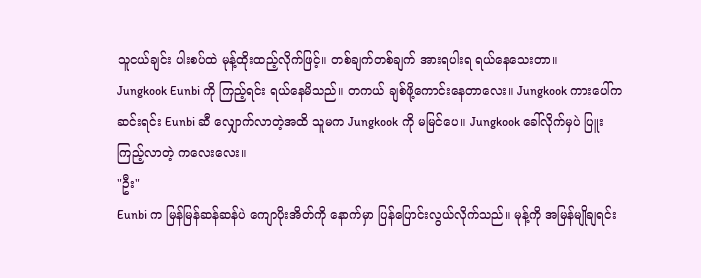သူငယ်ချင်း ပါးစပ်ထဲ မုန့်ထိုးထည့်လိုက်ဖြင့်။ တစ်ချက်တစ်ချက် အားရပါးရ ရယ်နေသေးတာ။
Jungkook Eunbi ကို ကြည့်ရင်း ရယ်နေမိသည်။ တကယ် ချစ်ဖို့ကောင်းနေတာလေး။ Jungkook ကားပေါ်က ဆင်းရင်း Eunbi ဆီ လျှောက်လာတဲ့အထိ သူမက Jungkook ကို မမြင်ပေ။ Jungkook ခေါ်လိုက်မှပဲ ပြူးကြည့်လာတဲ့ ကလေးလေး။
"ဦး"
Eunbi က မြန်မြန်ဆန်ဆန်ပဲ ကျောပိုးအိတ်ကို နောက်မှာ ပြန်ပြောင်းလွယ်လိုက်သည်။ မုန့်ကို အမြန်မျိုချရင်း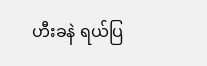ဟီးခနဲ ရယ်ပြ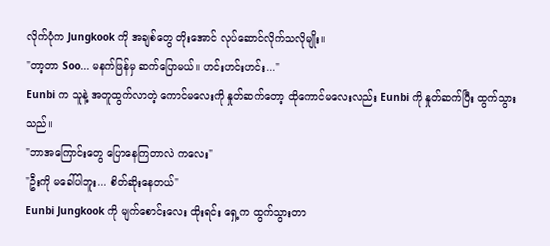လိုက်ပုံက Jungkook ကို အချစ်တွေ တိုးအောင် လုပ်ဆောင်လိုက်သလိုမျိုး။
"တာ့တာ Soo... မနက်ဖြန်မှ ဆက်ပြောမယ်။ ဟင်းဟင်းဟင်း..."
Eunbi က သူနဲ့ အတူထွက်လာတဲ့ ကောင်မလေးကို နှုတ်ဆက်တော့ ထိုကောင်မလေးလည်း Eunbi ကို နှုတ်ဆက်ပြီး ထွက်သွားသည်။
"ဘာအကြောင်းတွေ ပြောနေကြတာလဲ ကလေး"
"ဦးကို မခေါ်ပါဘူး... စိတ်ဆိုးနေတယ်"
Eunbi Jungkook ကို မျက်စောင်းလေး ထိုးရင်း ရှေ့က ထွက်သွားတာ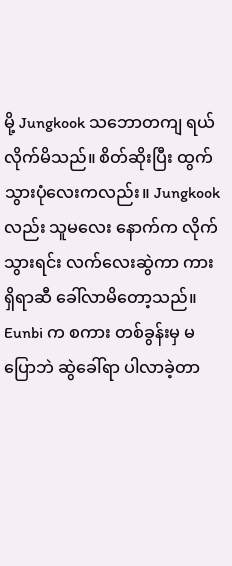မို့ Jungkook သဘောတကျ ရယ်လိုက်မိသည်။ စိတ်ဆိုးပြီး ထွက်သွားပုံလေးကလည်း။ Jungkook လည်း သူမလေး နောက်က လိုက်သွားရင်း လက်လေးဆွဲကာ ကားရှိရာဆီ ခေါ်လာမိတော့သည်။ Eunbi က စကား တစ်ခွန်းမှ မပြောဘဲ ဆွဲခေါ်ရာ ပါလာခဲ့တာ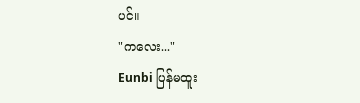ပင်။
"ကလေး..."
Eunbi ပြန်မထူး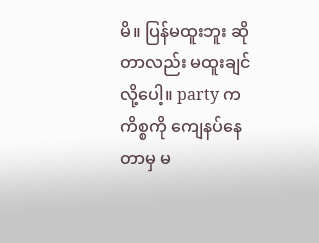မိ။ ပြန်မထူးဘူး ဆိုတာလည်း မထူးချင်လို့ပေါ့။ party က ကိစ္စကို ကျေနပ်နေတာမှ မ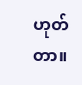ဟုတ်တာ။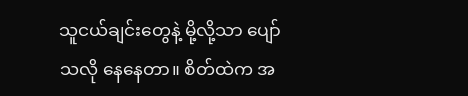သူငယ်ချင်းတွေနဲ့ မို့လို့သာ ပျော်သလို နေနေတာ။ စိတ်ထဲက အ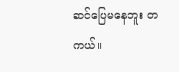ဆင်ပြေမနေဘူး တကယ်။